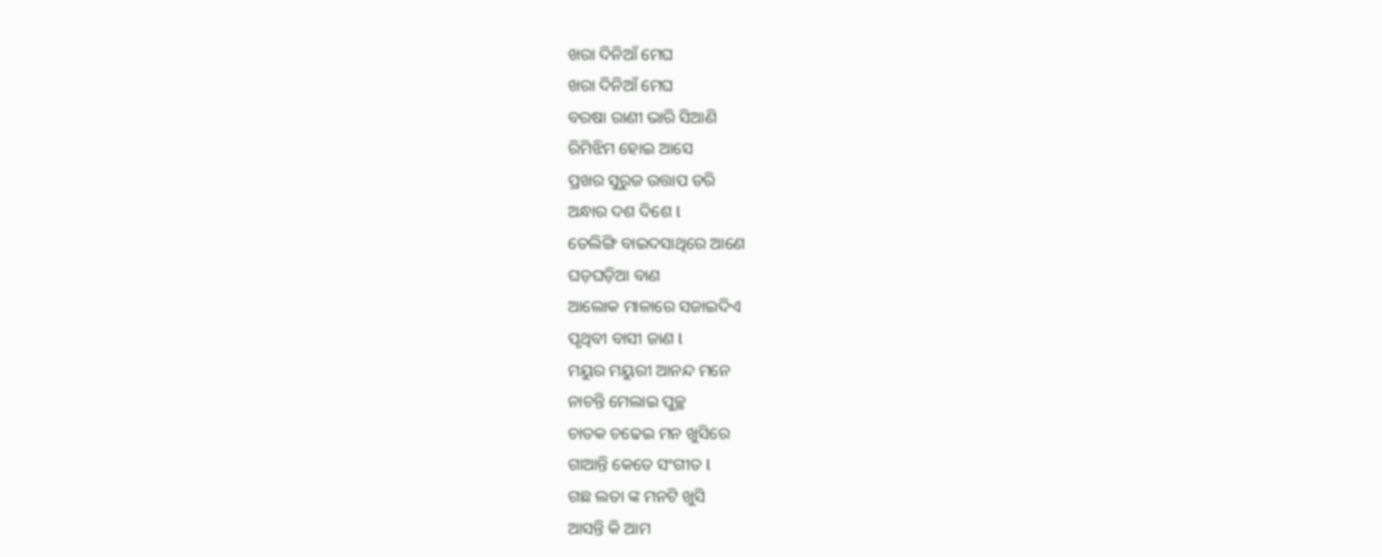ଖରା ଦିନିଆଁ ମେଘ
ଖରା ଦିନିଆଁ ମେଘ
ବରଷା ରାଣୀ ଭାରି ସିଆଣି
ରିମିଝିମ ହୋଇ ଆସେ
ପ୍ରଖର ସୁରୁଜ ଉତ୍ତାପ ଡରି
ଅନ୍ଧାର ଦଶ ଦିଶେ l
ତେଲିଙ୍ଗି ବାଇଦସାଥିରେ ଆଣେ
ଘଡ଼ଘଡ଼ିଆ ବାଣ
ଆଲୋକ ମାଳାରେ ସଜାଇଦିଏ
ପୃଥିବୀ ବାସୀ ଜାଣ l
ମୟୁର ମୟୁରୀ ଆନନ୍ଦ ମନେ
ନାଚନ୍ତି ମେଲାଇ ପୁଚ୍ଛ
ଚାତକ ଚଢେଇ ମନ ଖୁସିରେ
ଗାଆନ୍ତି କେତେ ସଂଗୀତ l
ଗଛ ଲତା ଙ୍କ ମନଟି ଖୁସି
ଆସନ୍ତି କି ଆମ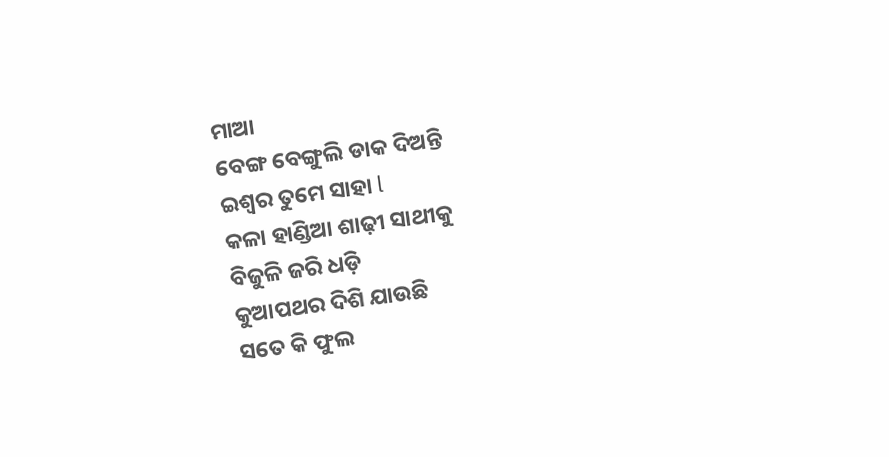ମାଆ
ବେଙ୍ଗ ବେଙ୍ଗୁଲି ଡାକ ଦିଅନ୍ତି
ଇଶ୍ଵର ତୁମେ ସାହା l
କଳା ହାଣ୍ଡିଆ ଶାଢ଼ୀ ସାଥୀକୁ
ବିଜୁଳି ଜରି ଧଡ଼ି
କୁଆପଥର ଦିଶି ଯାଉଛି
ସତେ କି ଫୁଲ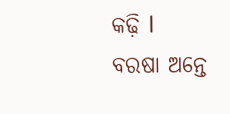କଢ଼ି l
ବରଷା ଅନ୍ତେ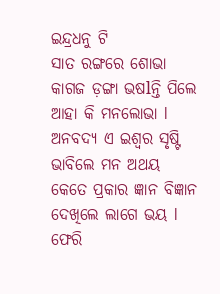ଇନ୍ଦ୍ରଧନୁ ଟି
ସାତ ରଙ୍ଗରେ ଶୋଭା
କାଗଜ ଡ଼ଙ୍ଗା ଭଷlନ୍ତି ପିଲେ
ଆହା କି ମନଲୋଭା l
ଅନବଦ୍ୟ ଏ ଇଶ୍ଵର ସୃଷ୍ଟି
ଭାବିଲେ ମନ ଅଥୟ
କେତେ ପ୍ରକାର ଜ୍ଞାନ ବିଜ୍ଞାନ
ଦେଖିଲେ ଲାଗେ ଭୟ l
ଫେରି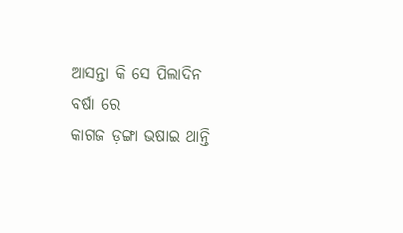ଆସନ୍ତା କି ସେ ପିଲାଦିନ
ବର୍ଷା ରେ
କାଗଜ ଡ଼ଙ୍ଗା ଭଷାଇ ଥାନ୍ତି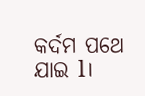କର୍ଦମ ପଥେ ଯାଇ l।